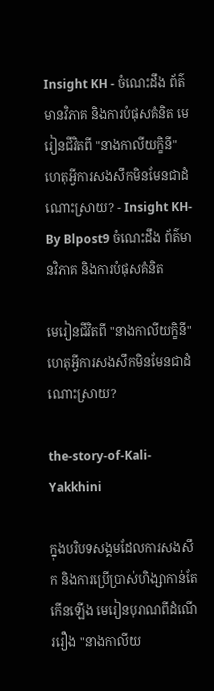Insight KH - ចំណេះដឹង ព័ត៌មានវិភាគ និងការបំផុសគំនិត មេរៀនជីវិតពី "នាងកាលីយក្ខិនី" ហេតុអ្វីការសងសឹកមិនមែនជាដំណោះស្រាយ? - Insight KH-By Blpost9 ចំណេះដឹង ព័ត៌មានវិភាគ និងការបំផុសគំនិត

មេរៀនជីវិតពី "នាងកាលីយក្ខិនី" ហេតុអ្វីការសងសឹកមិនមែនជាដំណោះស្រាយ?

the-story-of-Kali-Yakkhini

ក្នុងបរិបទសង្គមដែលការសងសឹក និងការប្រើប្រាស់ហិង្សាកាន់តែកើនឡើង មេរៀនបុរាណពីដំណើររឿង "នាងកាលីយ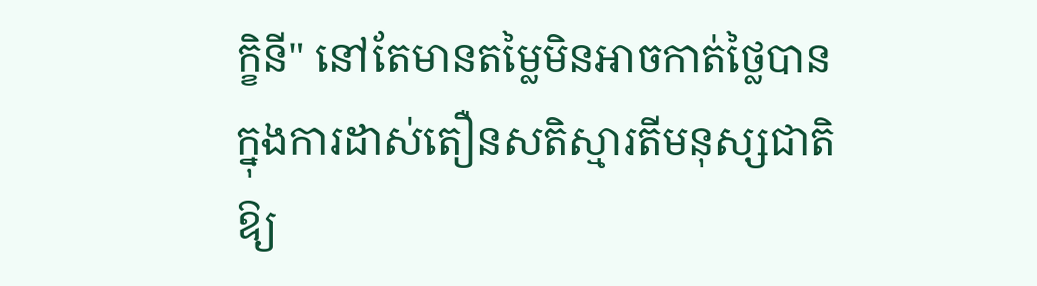ក្ខិនី" នៅតែមានតម្លៃមិនអាចកាត់ថ្លៃបាន ក្នុងការដាស់តឿនសតិស្មារតីមនុស្សជាតិឱ្យ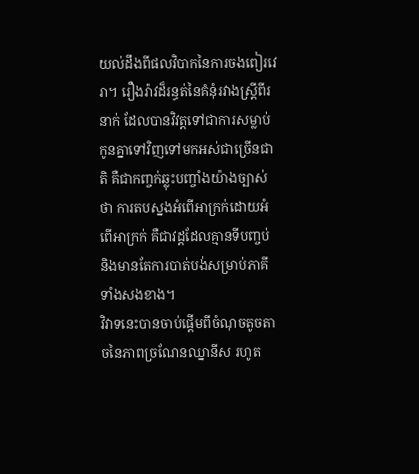យល់ដឹងពីផលវិបាកនៃការចងពៀរវេរា។ រឿងរ៉ាវដ៏រន្ធត់នៃគំនុំរវាងស្រ្តីពីរនាក់ ដែលបានវិវត្តទៅជាការសម្លាប់កូនគ្នាទៅវិញទៅមកអស់ជាច្រើនជាតិ គឺជាកញ្ចក់ឆ្លុះបញ្ចាំងយ៉ាងច្បាស់ថា ការតបស្នងអំពើអាក្រក់ដោយអំពើអាក្រក់ គឺជាវដ្តដែលគ្មានទីបញ្ចប់ និងមានតែការបាត់បង់សម្រាប់ភាគីទាំងសងខាង។
វិវាទនេះបានចាប់ផ្ដើមពីចំណុចតូចតាចនៃភាពច្រណែនឈ្នានីស រហូត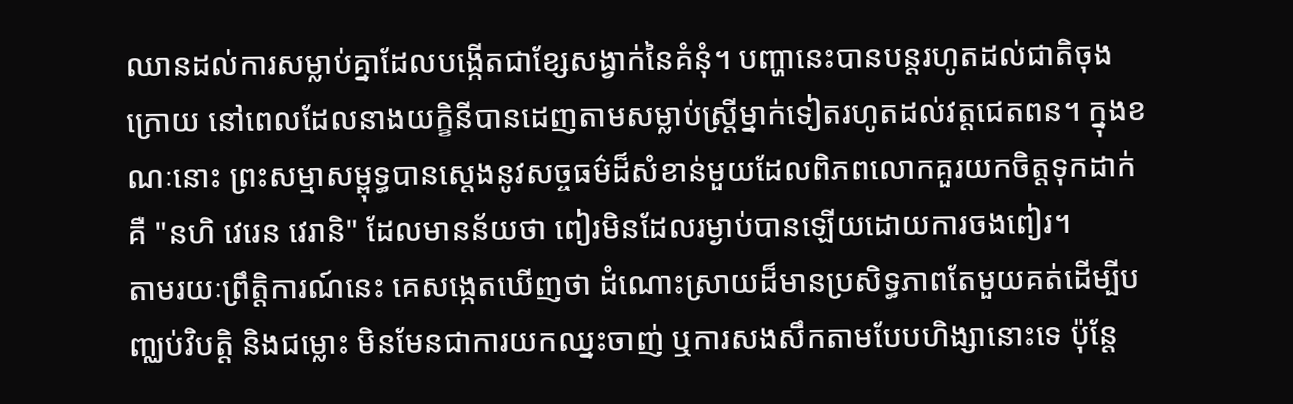ឈានដល់ការសម្លាប់គ្នាដែលបង្កើតជាខ្សែសង្វាក់នៃគំនុំ។ បញ្ហានេះបានបន្តរហូតដល់ជាតិចុងក្រោយ នៅពេលដែលនាងយក្ខិនីបានដេញតាមសម្លាប់ស្រ្តីម្នាក់ទៀតរហូតដល់វត្តជេតពន។ ក្នុងខណៈនោះ ព្រះសម្មាសម្ពុទ្ធបានសេ្តងនូវសច្ចធម៌ដ៏សំខាន់មួយដែលពិភពលោកគួរយកចិត្តទុកដាក់ គឺ "នហិ វេរេន វេរានិ" ដែលមានន័យថា ពៀរមិនដែលរម្ងាប់បានឡើយដោយការចងពៀរ។
តាមរយៈព្រឹត្តិការណ៍នេះ គេសង្កេតឃើញថា ដំណោះស្រាយដ៏មានប្រសិទ្ធភាពតែមួយគត់ដើម្បីបញ្ឈប់វិបត្តិ និងជម្លោះ មិនមែនជាការយកឈ្នះចាញ់ ឬការសងសឹកតាមបែបហិង្សានោះទេ ប៉ុន្តែ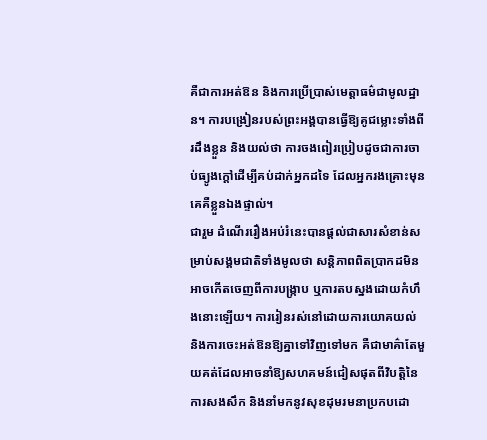គឺជាការអត់ឱន និងការប្រើប្រាស់មេត្តាធម៌ជាមូលដ្ឋាន។ ការបង្រៀនរបស់ព្រះអង្គបានធ្វើឱ្យគូជម្លោះទាំងពីរដឹងខ្លួន និងយល់ថា ការចងពៀរប្រៀបដូចជាការចាប់ធ្យូងក្ដៅដើម្បីគប់ដាក់អ្នកដទៃ ដែលអ្នករងគ្រោះមុនគេគឺខ្លួនឯងផ្ទាល់។
ជារួម ដំណើររឿងអប់រំនេះបានផ្ដល់ជាសារសំខាន់សម្រាប់សង្គមជាតិទាំងមូលថា សន្តិភាពពិតប្រាកដមិនអាចកើតចេញពីការបង្ក្រាប ឬការតបស្នងដោយកំហឹងនោះឡើយ។ ការរៀនរស់នៅដោយការយោគយល់ និងការចេះអត់ឱនឱ្យគ្នាទៅវិញទៅមក គឺជាមាគ៌ាតែមួយគត់ដែលអាចនាំឱ្យសហគមន៍ជៀសផុតពីវិបត្តិនៃការសងសឹក និងនាំមកនូវសុខដុមរមនាប្រកបដោ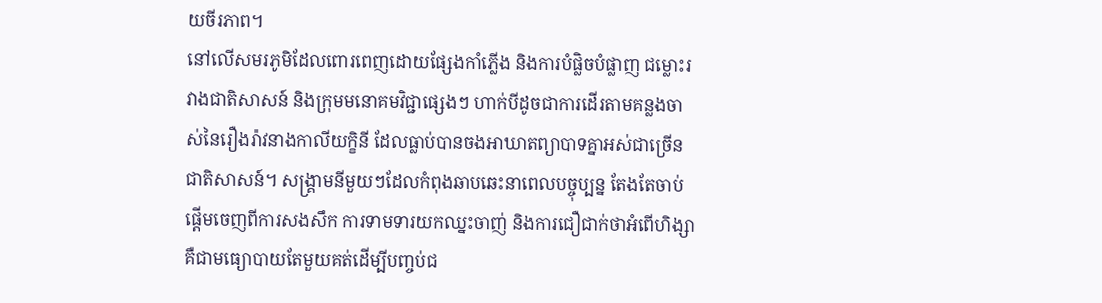យចីរភាព។
នៅលើសមរភូមិដែលពោរពេញដោយផ្សែងកាំភ្លើង និងការបំផ្លិចបំផ្លាញ ជម្លោះរវាងជាតិសាសន៍ និងក្រុមមនោគមវិជ្ជាផ្សេងៗ ហាក់បីដូចជាការដើរតាមគន្លងចាស់នៃរឿងរ៉ាវនាងកាលីយក្ខិនី ដែលធ្លាប់បានចងអាឃាតព្យាបាទគ្នាអស់ជាច្រើនជាតិសាសន៍។ សង្គ្រាមនីមួយៗដែលកំពុងឆាបឆេះនាពេលបច្ចុប្បន្ន តែងតែចាប់ផ្ដើមចេញពីការសងសឹក ការទាមទារយកឈ្នះចាញ់ និងការជឿជាក់ថាអំពើហិង្សាគឺជាមធ្យោបាយតែមួយគត់ដើម្បីបញ្ចប់ជ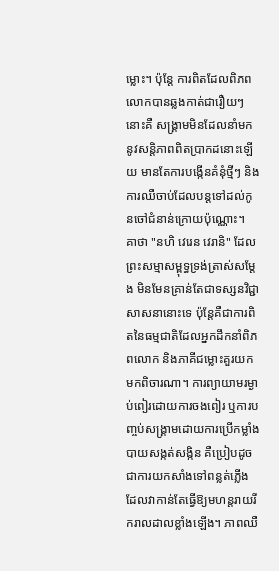ម្លោះ។ ប៉ុន្តែ ការពិតដែលពិភពលោកបានឆ្លងកាត់ជារឿយៗនោះគឺ សង្គ្រាមមិនដែលនាំមកនូវសន្តិភាពពិតប្រាកដនោះឡើយ មានតែការបង្កើនគំនុំថ្មីៗ និងការឈឺចាប់ដែលបន្តទៅដល់កូនចៅជំនាន់ក្រោយប៉ុណ្ណោះ។
គាថា "នហិ វេរេន វេរានិ" ដែលព្រះសម្មាសម្ពុទ្ធទ្រង់ត្រាស់សម្ដែង មិនមែនគ្រាន់តែជាទស្សនវិជ្ជាសាសនានោះទេ ប៉ុន្តែគឺជាការពិតនៃធម្មជាតិដែលអ្នកដឹកនាំពិភពលោក និងភាគីជម្លោះគួរយកមកពិចារណា។ ការព្យាយាមរម្ងាប់ពៀរដោយការចងពៀរ ឬការបញ្ចប់សង្គ្រាមដោយការប្រើកម្លាំងបាយសង្កត់សង្កិន គឺប្រៀបដូចជាការយកសាំងទៅពន្លត់ភ្លើង ដែលវាកាន់តែធ្វើឱ្យមហន្តរាយរីករាលដាលខ្លាំងឡើង។ ភាពឈឺ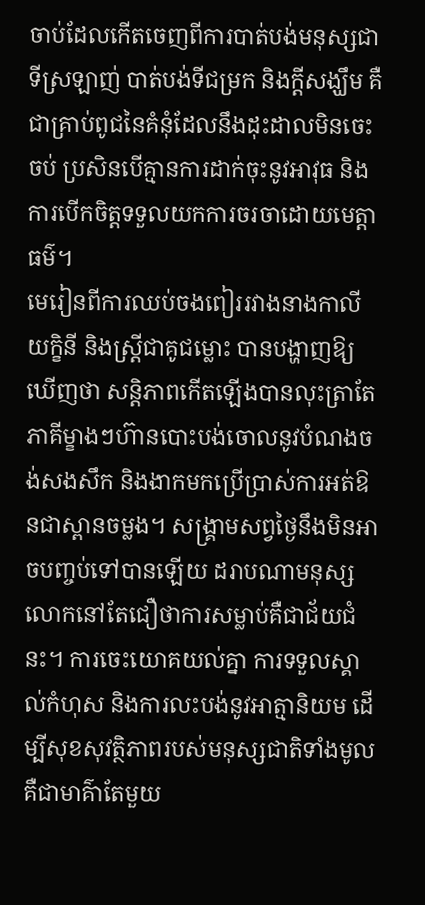ចាប់ដែលកើតចេញពីការបាត់បង់មនុស្សជាទីស្រឡាញ់ បាត់បង់ទីជម្រក និងក្តីសង្ឃឹម គឺជាគ្រាប់ពូជនៃគំនុំដែលនឹងដុះដាលមិនចេះចប់ ប្រសិនបើគ្មានការដាក់ចុះនូវអាវុធ និងការបើកចិត្តទទួលយកការចរចាដោយមេត្តាធម៌។
មេរៀនពីការឈប់ចងពៀររវាងនាងកាលីយក្ខិនី និងស្ត្រីជាគូជម្លោះ បានបង្ហាញឱ្យឃើញថា សន្តិភាពកើតឡើងបានលុះត្រាតែភាគីម្ខាងៗហ៊ានបោះបង់ចោលនូវបំណងចង់សងសឹក និងងាកមកប្រើប្រាស់ការអត់ឱនជាស្ពានចម្លង។ សង្គ្រាមសព្វថ្ងៃនឹងមិនអាចបញ្ចប់ទៅបានឡើយ ដរាបណាមនុស្សលោកនៅតែជឿថាការសម្លាប់គឺជាជ័យជំនះ។ ការចេះយោគយល់គ្នា ការទទួលស្គាល់កំហុស និងការលះបង់នូវអាត្មានិយម ដើម្បីសុខសុវត្ថិភាពរបស់មនុស្សជាតិទាំងមូល គឺជាមាគ៌ាតែមួយ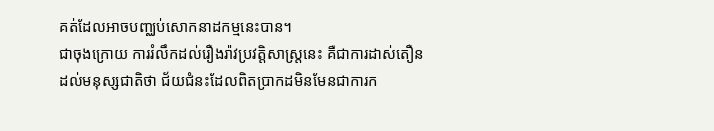គត់ដែលអាចបញ្ឈប់សោកនាដកម្មនេះបាន។
ជាចុងក្រោយ ការរំលឹកដល់រឿងរ៉ាវប្រវត្តិសាស្ត្រនេះ គឺជាការដាស់តឿនដល់មនុស្សជាតិថា ជ័យជំនះដែលពិតប្រាកដមិនមែនជាការក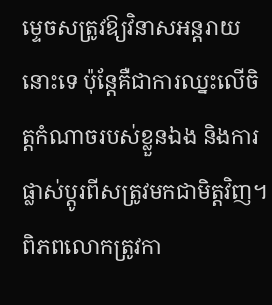ម្ទេចសត្រូវឱ្យវិនាសអន្តរាយនោះទេ ប៉ុន្តែគឺជាការឈ្នះលើចិត្តកំណាចរបស់ខ្លួនឯង និងការផ្លាស់ប្តូរពីសត្រូវមកជាមិត្តវិញ។ ពិភពលោកត្រូវកា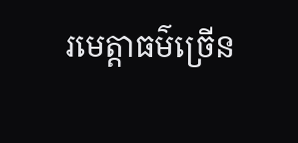រមេត្តាធម៌ច្រើន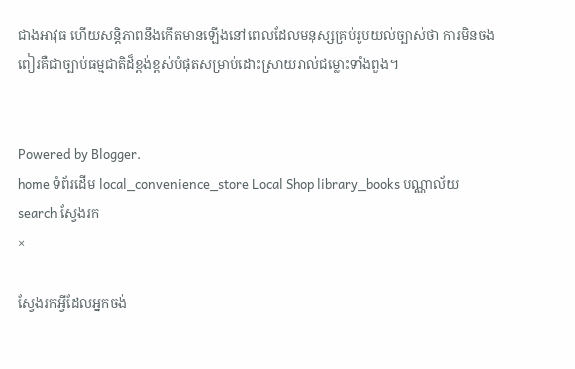ជាងអាវុធ ហើយសន្តិភាពនឹងកើតមានឡើងនៅពេលដែលមនុស្សគ្រប់រូបយល់ច្បាស់ថា ការមិនចងពៀរគឺជាច្បាប់ធម្មជាតិដ៏ខ្ពង់ខ្ពស់បំផុតសម្រាប់ដោះស្រាយរាល់ជម្លោះទាំងពួង។


Powered by Blogger.
home ទំព័រដើម local_convenience_store Local Shop library_books បណ្ណាល័យ search ស្វែងរក
×

ស្វែងរកអ្វីដែលអ្នកចង់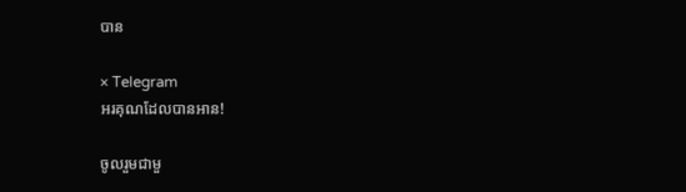បាន

× Telegram
អរគុណដែលបានអាន!

ចូលរួមជាមួ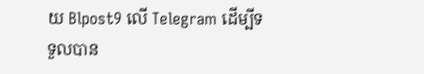យ Blpost9 លើ Telegram ដើម្បីទទួលបាន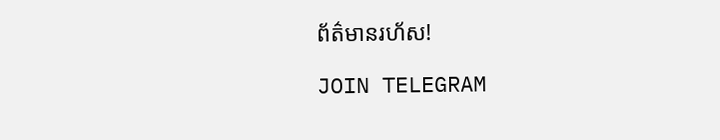ព័ត៌មានរហ័ស!

JOIN TELEGRAM